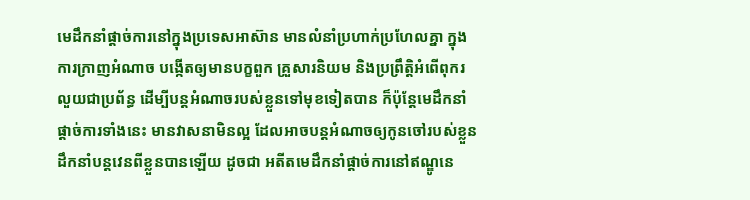មេដឹកនាំផ្ដាច់ការនៅក្នុងប្រទេសអាស៊ាន មានលំនាំប្រហាក់ប្រហែលគ្នា ក្នុងការក្រាញអំណាច បង្កើតឲ្យមានបក្ខពួក គ្រួសារនិយម និងប្រព្រឹត្តិអំពើពុករលួយជាប្រព័ន្ធ ដើម្បីបន្តអំណាចរបស់ខ្លួនទៅមុខទៀតបាន ក៏ប៉ុន្តែមេដឹកនាំផ្ដាច់ការទាំងនេះ មានវាសនាមិនល្អ ដែលអាចបន្តអំណាចឲ្យកូនចៅរបស់ខ្លួនដឹកនាំបន្តវេនពីខ្លួនបានឡើយ ដូចជា អតីតមេដឹកនាំផ្ដាច់ការនៅឥណ្ឌូនេ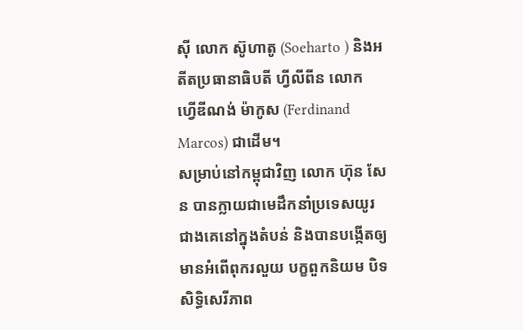ស៊ី លោក ស៊ូហាតូ (Soeharto ) និងអតីតប្រធានាធិបតី ហ្វីលីពីន លោក ហ្វើឌីណង់ ម៉ាកូស (Ferdinand Marcos) ជាដើម។
សម្រាប់នៅកម្ពុជាវិញ លោក ហ៊ុន សែន បានក្លាយជាមេដឹកនាំប្រទេសយូរជាងគេនៅក្នុងតំបន់ និងបានបង្កើតឲ្យមានអំពើពុករលួយ បក្ខពួកនិយម បិទសិទ្ធិសេរីភាព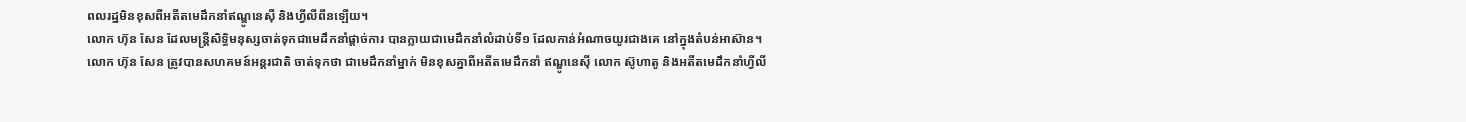ពលរដ្ឋមិនខុសពីអតីតមេដឹកនាំឥណ្ឌូនេស៊ី និងហ្វីលីពីនឡើយ។
លោក ហ៊ុន សែន ដែលមន្ត្រីសិទ្ធិមនុស្សចាត់ទុកជាមេដឹកនាំផ្ដាច់ការ បានក្លាយជាមេដឹកនាំលំដាប់ទី១ ដែលកាន់អំណាចយូរជាងគេ នៅក្នុងតំបន់អាស៊ាន។
លោក ហ៊ុន សែន ត្រូវបានសហគមន៍អន្តរជាតិ ចាត់ទុកថា ជាមេដឹកនាំម្នាក់ មិនខុសគ្នាពីអតីតមេដឹកនាំ ឥណ្ឌូនេស៊ី លោក ស៊ូហាតូ និងអតីតមេដឹកនាំហ្វីលី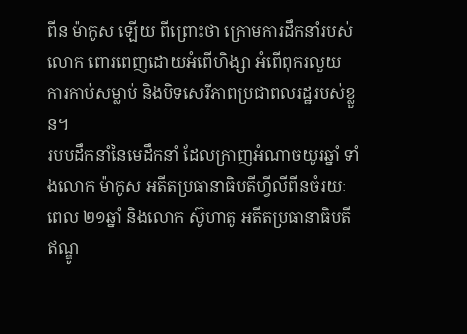ពីន ម៉ាកូស ឡើយ ពីព្រោះថា ក្រោមការដឹកនាំរបស់លោក ពោរពេញដោយអំពើហិង្សា អំពើពុករលួយ ការកាប់សម្លាប់ និងបិទសេរីភាពប្រជាពលរដ្ឋរបស់ខ្លួន។
របបដឹកនាំនៃមេដឹកនាំ ដែលក្រាញអំណាចយូរឆ្នាំ ទាំងលោក ម៉ាកូស អតីតប្រធានាធិបតីហ្វីលីពីនចំរយៈពេល ២១ឆ្នាំ និងលោក ស៊ូហាតូ អតីតប្រធានាធិបតីឥណ្ឌូ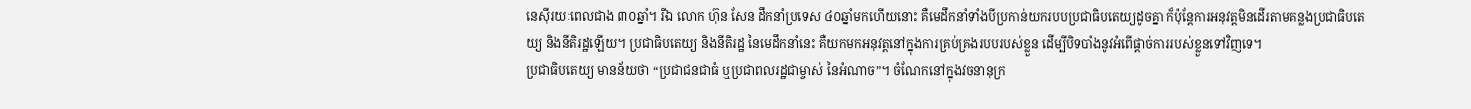នេស៊ីរយៈពេលជាង ៣០ឆ្នាំ។ រីឯ លោក ហ៊ុន សែន ដឹកនាំប្រទេស ៤០ឆ្នាំមកហើយនោះ គឺមេដឹកនាំទាំងបីប្រកាន់យករបបប្រជាធិបតេយ្យដូចគ្នា ក៏ប៉ុន្តែការអនុវត្តមិនដើរតាមគន្លងប្រជាធិបតេយ្យ និងនីតិរដ្ឋឡើយ។ ប្រជាធិបតេយ្យ និងនីតិរដ្ឋ នៃមេដឹកនាំនេះ គឺយកមកអនុវត្តនៅក្នុងការគ្រប់គ្រងរបបរបស់ខ្លួន ដើម្បីបិទបាំងនូវអំពើផ្ដាច់ការរបស់ខ្លួនទៅវិញទេ។
ប្រជាធិបតេយ្យ មានន័យថា “ប្រជាជនជាធំ ឬប្រជាពលរដ្ឋជាម្ចាស់ នៃអំណាច”។ ចំណែកនៅក្នុងវចនានុក្រ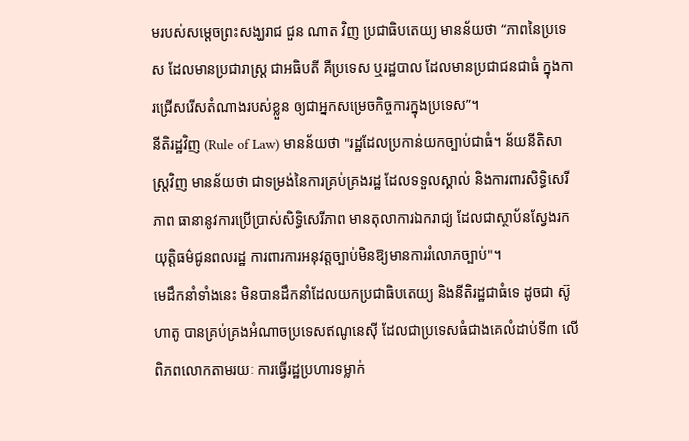មរបស់សម្ដេចព្រះសង្ឃរាជ ជួន ណាត វិញ ប្រជាធិបតេយ្យ មានន័យថា “ភាពនៃប្រទេស ដែលមានប្រជារាស្ត្រ ជាអធិបតី គឺប្រទេស ឬរដ្ឋបាល ដែលមានប្រជាជនជាធំ ក្នុងការជ្រើសរើសតំណាងរបស់ខ្លួន ឲ្យជាអ្នកសម្រេចកិច្ចការក្នុងប្រទេស”។
នីតិរដ្ឋវិញ (Rule of Law) មានន័យថា "រដ្ឋដែលប្រកាន់យកច្បាប់ជាធំ។ ន័យនីតិសាស្ត្រវិញ មានន័យថា ជាទម្រង់នៃការគ្រប់គ្រងរដ្ឋ ដែលទទួលស្គាល់ និងការពារសិទ្ធិសេរីភាព ធានានូវការប្រើប្រាស់សិទ្ធិសេរីភាព មានតុលាការឯករាជ្យ ដែលជាស្ថាប័នស្វែងរកយុត្តិធម៌ជូនពលរដ្ឋ ការពារការអនុវត្តច្បាប់មិនឱ្យមានការរំលោភច្បាប់"។
មេដឹកនាំទាំងនេះ មិនបានដឹកនាំដែលយកប្រជាធិបតេយ្យ និងនីតិរដ្ឋជាធំទេ ដូចជា ស៊ូហាតូ បានគ្រប់គ្រងអំណាចប្រទេសឥណូនេស៊ី ដែលជាប្រទេសធំជាងគេលំដាប់ទី៣ លើពិភពលោកតាមរយៈ ការធ្វើរដ្ឋប្រហារទម្លាក់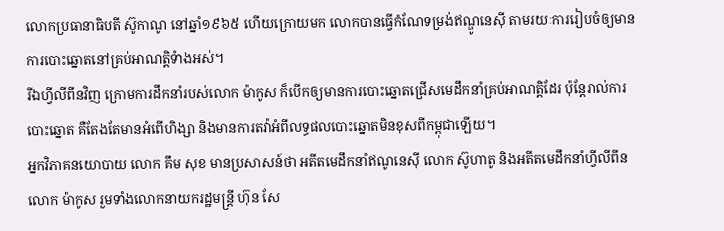លោកប្រធានាធិបតី ស៊ូកាណូ នៅឆ្នាំ១៩៦៥ ហើយក្រោយមក លោកបានធ្វើកំណែទម្រង់ឥណ្ឌូនេស៊ី តាមរយៈការរៀបចំឲ្យមានការបោះឆ្នោតនៅគ្រប់អាណត្តិទំាងអស់។
រីឯហ្វីលីពីនវិញ ក្រោមការដឹកនាំរបស់លោក ម៉ាកូស ក៏បើកឲ្យមានការបោះឆ្នោតជ្រើសមេដឹកនាំគ្រប់អាណត្តិដែរ ប៉ុន្តែរាល់ការបោះឆ្នោត គឺតែងតែមានអំពើហិង្សា និងមានការតវ៉ាអំពីលទ្ធផលបោះឆ្នោតមិនខុសពីកម្ពុជាឡើយ។
អ្នកវិភាគនយោបាយ លោក គឹម សុខ មានប្រសាសន៍ថា អតីតមេដឹកនាំឥណូនេស៊ី លោក ស៊ូហាតូ និងអតីតមេដឹកនាំហ្វីលីពីន លោក ម៉ាកូស រួមទាំងលោកនាយករដ្ឋមន្ត្រី ហ៊ុន សែ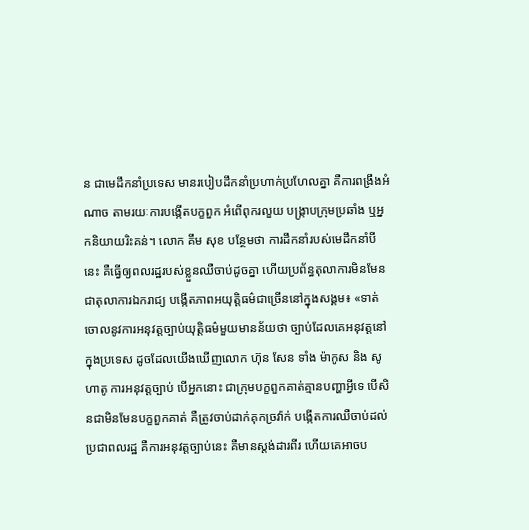ន ជាមេដឹកនាំប្រទេស មានរបៀបដឹកនាំប្រហាក់ប្រហែលគ្នា គឺការពង្រឹងអំណាច តាមរយៈការបង្កើតបក្ខពួក អំពើពុករលួយ បង្ក្រាបក្រុមប្រឆាំង ឬអ្នកនិយាយរិះគន់។ លោក គឹម សុខ បន្ថែមថា ការដឹកនាំរបស់មេដឹកនាំបីនេះ គឺធ្វើឲ្យពលរដ្ឋរបស់ខ្លួនឈឺចាប់ដូចគ្នា ហើយប្រព័ន្ធតុលាការមិនមែនជាតុលាការឯករាជ្យ បង្កើតភាពអយុត្តិធម៌ជាច្រើននៅក្នុងសង្គម៖ «ទាត់ចោលនូវការអនុវត្តច្បាប់យុត្តិធម៌មួយមានន័យថា ច្បាប់ដែលគេអនុវត្តនៅក្នុងប្រទេស ដូចដែលយើងឃើញលោក ហ៊ុន សែន ទាំង ម៉ាកូស និង សូហាតូ ការអនុវត្តច្បាប់ បើអ្នកនោះ ជាក្រុមបក្ខពួកគាត់គ្មានបញ្ហាអ្វីទេ បើសិនជាមិនមែនបក្ខពួកគាត់ គឺត្រូវចាប់ដាក់គុកច្រវ៉ាក់ បង្កើតការឈឺចាប់ដល់ប្រជាពលរដ្ឋ គឺការអនុវត្តច្បាប់នេះ គឺមានស្ដង់ដារពីរ ហើយគេអាចប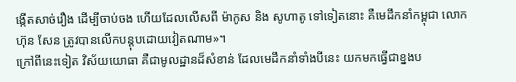ង្កើតសាច់រឿង ដើម្បីចាប់ចង ហើយដែលលើសពី ម៉ាកូស និង សូហាតូ ទៅទៀតនោះ គឺមេដឹកនាំកម្ពុជា លោក ហ៊ុន សែន ត្រូវបានលើកបន្តុបដោយវៀតណាម»។
ក្រៅពីនេះទៀត វិស័យយោធា គឺជាមូលដ្ឋានដ៏សំខាន់ ដែលមេដឹកនាំទាំងបីនេះ យកមកធ្វើជាខ្នងប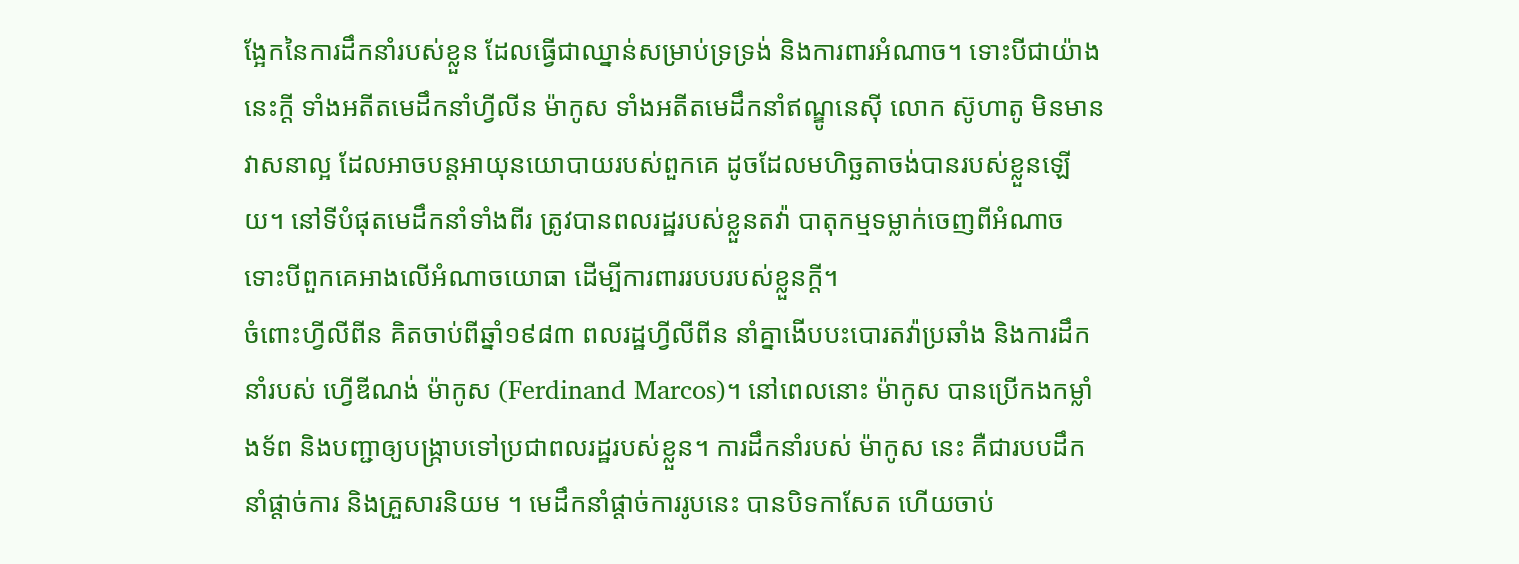ង្អែកនៃការដឹកនាំរបស់ខ្លួន ដែលធ្វើជាឈ្នាន់សម្រាប់ទ្រទ្រង់ និងការពារអំណាច។ ទោះបីជាយ៉ាងនេះក្ដី ទាំងអតីតមេដឹកនាំហ្វីលីន ម៉ាកូស ទាំងអតីតមេដឹកនាំឥណ្ឌូនេស៊ី លោក ស៊ូហាតូ មិនមានវាសនាល្អ ដែលអាចបន្តអាយុនយោបាយរបស់ពួកគេ ដូចដែលមហិច្ឆតាចង់បានរបស់ខ្លួនឡើយ។ នៅទីបំផុតមេដឹកនាំទាំងពីរ ត្រូវបានពលរដ្ឋរបស់ខ្លួនតវ៉ា បាតុកម្មទម្លាក់ចេញពីអំណាច ទោះបីពួកគេអាងលើអំណាចយោធា ដើម្បីការពាររបបរបស់ខ្លួនក្ដី។
ចំពោះហ្វីលីពីន គិតចាប់ពីឆ្នាំ១៩៨៣ ពលរដ្ឋហ្វីលីពីន នាំគ្នាងើបបះបោរតវ៉ាប្រឆាំង និងការដឹកនាំរបស់ ហ្វើឌីណង់ ម៉ាកូស (Ferdinand Marcos)។ នៅពេលនោះ ម៉ាកូស បានប្រើកងកម្លាំងទ័ព និងបញ្ជាឲ្យបង្ក្រាបទៅប្រជាពលរដ្ឋរបស់ខ្លួន។ ការដឹកនាំរបស់ ម៉ាកូស នេះ គឺជារបបដឹកនាំផ្ដាច់ការ និងគ្រួសារនិយម ។ មេដឹកនាំផ្ដាច់ការរូបនេះ បានបិទកាសែត ហើយចាប់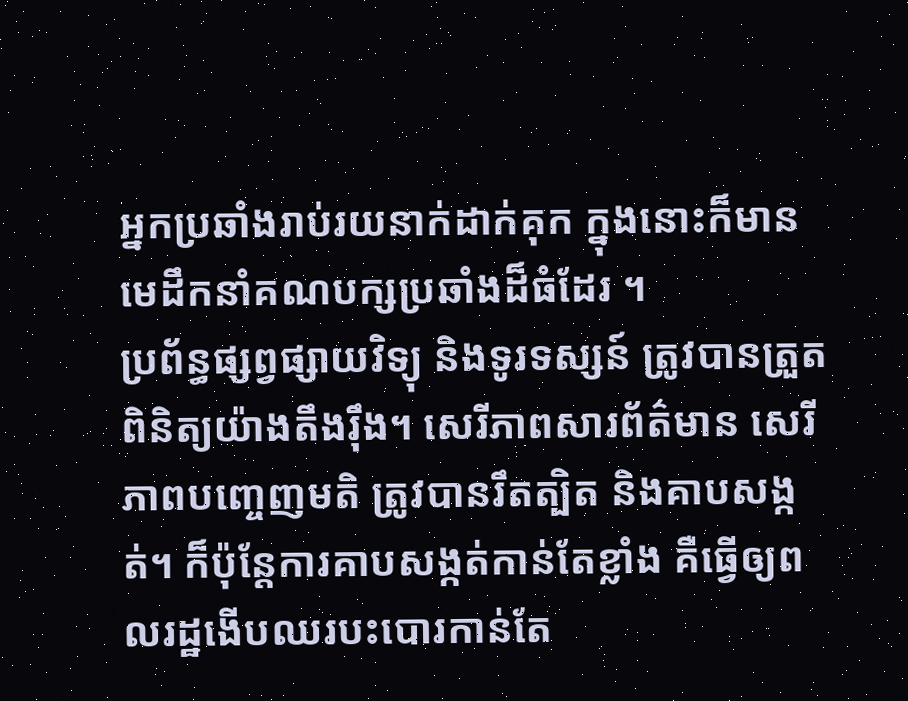អ្នកប្រឆាំងរាប់រយនាក់ដាក់គុក ក្នុងនោះក៏មាន មេដឹកនាំគណបក្សប្រឆាំងដ៏ធំដែរ ។
ប្រព័ន្ធផ្សព្វផ្សាយវិទ្យុ និងទូរទស្សន៍ ត្រូវបានត្រួតពិនិត្យយ៉ាងតឹងរ៉ឹង។ សេរីភាពសារព័ត៌មាន សេរីភាពបញ្ចេញមតិ ត្រូវបានរឹតត្បិត និងគាបសង្កត់។ ក៏ប៉ុន្តែការគាបសង្កត់កាន់តែខ្លាំង គឺធ្វើឲ្យពលរដ្ឋងើបឈរបះបោរកាន់តែ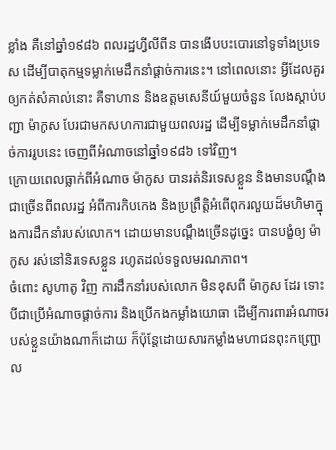ខ្លាំង គឺនៅឆ្នាំ១៩៨៦ ពលរដ្ឋហ្វីលីពីន បានងើបបះបោរនៅទូទាំងប្រទេស ដើម្បីបាតុកម្មទម្លាក់មេដឹកនាំផ្ដាច់ការនេះ។ នៅពេលនោះ អ្វីដែលគួរឲ្យកត់សំគាល់នោះ គឺទាហាន និងឧត្ដមសេនីយ៍មួយចំនួន លែងស្ដាប់បញ្ជា ម៉ាកូស បែរជាមកសហការជាមួយពលរដ្ឋ ដើម្បីទម្លាក់មេដឹកនាំផ្ដាច់ការរូបនេះ ចេញពីអំណាចនៅឆ្នាំ១៩៨៦ ទៅវិញ។
ក្រោយពេលធ្លាក់ពីអំណាច ម៉ាកូស បានរត់និរទេសខ្លួន និងមានបណ្ដឹងជាច្រើនពីពលរដ្ឋ អំពីការកិបកេង និងប្រព្រឹត្តិអំពើពុករលួយដ៏មហិមាក្នុងការដឹកនាំរបស់លោក។ ដោយមានបណ្ដឹងច្រើនដូច្នេះ បានបង្ខំឲ្យ ម៉ាកូស រស់នៅនិរទេសខ្លួន រហូតដល់ទទួលមរណភាព។
ចំពោះ សូហាតូ វិញ ការដឹកនាំរបស់លោក មិនខុសពី ម៉ាកូស ដែរ ទោះបីជាប្រើអំណាចផ្ដាច់ការ និងប្រើកងកម្លាំងយោធា ដើម្បីការពារអំណាចរបស់ខ្លួនយ៉ាងណាក៏ដោយ ក៏ប៉ុន្តែដោយសារកម្លាំងមហាជនពុះកញ្ជ្រោល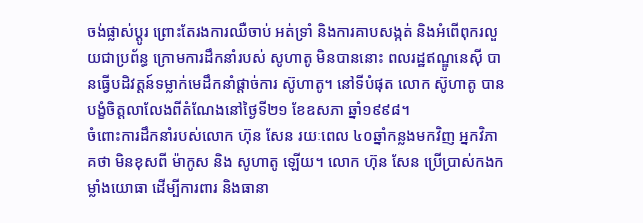ចង់ផ្លាស់ប្ដូរ ព្រោះតែរងការឈឺចាប់ អត់ទ្រាំ និងការគាបសង្កត់ និងអំពើពុករលួយជាប្រព័ន្ធ ក្រោមការដឹកនាំរបស់ សូហាតូ មិនបាននោះ ពលរដ្ឋឥណ្ឌូនេស៊ី បានធ្វើបដិវត្តន៍ទម្លាក់មេដឹកនាំផ្ដាច់ការ ស៊ូហាតូ។ នៅទីបំផុត លោក ស៊ូហាតូ បានបង្ខំចិត្តលាលែងពីតំណែងនៅថ្ងៃទី២១ ខែឧសភា ឆ្នាំ១៩៩៨។
ចំពោះការដឹកនាំរបស់លោក ហ៊ុន សែន រយៈពេល ៤០ឆ្នាំកន្លងមកវិញ អ្នកវិភាគថា មិនខុសពី ម៉ាកូស និង សូហាតូ ឡើយ។ លោក ហ៊ុន សែន ប្រើប្រាស់កងកម្លាំងយោធា ដើម្បីការពារ និងធានា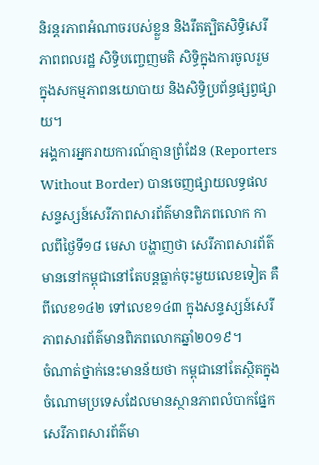និរន្តរភាពអំណាចរបស់ខ្លួន និងរឹតត្បិតសិទ្ធិសេរីភាពពលរដ្ឋ សិទ្ធិបញ្ចេញមតិ សិទ្ធិក្នុងការចូលរួមក្នុងសកម្មភាពនយោបាយ និងសិទ្ធិប្រព័ន្ធផ្សព្វផ្សាយ។
អង្គការអ្នករាយការណ៍គ្មានព្រំដែន (Reporters Without Border) បានចេញផ្សាយលទ្ធផលសន្ទស្សន៍សេរីភាពសារព័ត៌មានពិភពលោក កាលពីថ្ងៃទី១៨ មេសា បង្ហាញថា សេរីភាពសារព័ត៌មាននៅកម្ពុជានៅតែបន្តធ្លាក់ចុះមួយលេខទៀត គឺពីលេខ១៤២ ទៅលេខ១៤៣ ក្នុងសន្ទស្សន៍សេរីភាពសារព័ត៌មានពិភពលោកឆ្នាំ២០១៩។
ចំណាត់ថ្នាក់នេះមានន័យថា កម្ពុជានៅតែស្ថិតក្នុងចំណោមប្រទេសដែលមានស្ថានភាពលំបាកផ្នែកសេរីភាពសារព័ត៌មា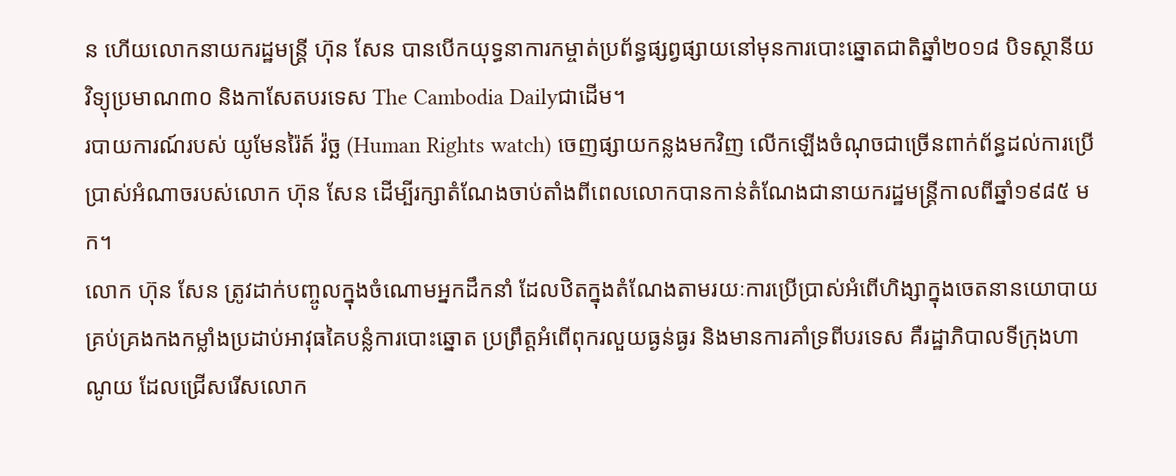ន ហើយលោកនាយករដ្ឋមន្ត្រី ហ៊ុន សែន បានបើកយុទ្ធនាការកម្ចាត់ប្រព័ន្ធផ្សព្វផ្សាយនៅមុនការបោះឆ្នោតជាតិឆ្នាំ២០១៨ បិទស្ថានីយវិទ្យុប្រមាណ៣០ និងកាសែតបរទេស The Cambodia Dailyជាដើម។
របាយការណ៍របស់ យូមែនរ៉ៃត៍ វ៉ច្ឆ (Human Rights watch) ចេញផ្សាយកន្លងមកវិញ លើកឡើងចំណុចជាច្រើនពាក់ព័ន្ធដល់ការប្រើប្រាស់អំណាចរបស់លោក ហ៊ុន សែន ដើម្បីរក្សាតំណែងចាប់តាំងពីពេលលោកបានកាន់តំណែងជានាយករដ្ឋមន្ត្រីកាលពីឆ្នាំ១៩៨៥ មក។
លោក ហ៊ុន សែន ត្រូវដាក់បញ្ចូលក្នុងចំណោមអ្នកដឹកនាំ ដែលឋិតក្នុងតំណែងតាមរយៈការប្រើប្រាស់អំពើហិង្សាក្នុងចេតនានយោបាយគ្រប់គ្រងកងកម្លាំងប្រដាប់អាវុធគៃបន្លំការបោះឆ្នោត ប្រព្រឹត្តអំពើពុករលួយធ្ងន់ធ្ងរ និងមានការគាំទ្រពីបរទេស គឺរដ្ឋាភិបាលទីក្រុងហាណូយ ដែលជ្រើសរើសលោក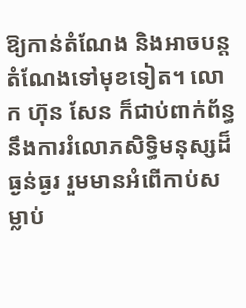ឱ្យកាន់តំណែង និងអាចបន្តតំណែងទៅមុខទៀត។ លោក ហ៊ុន សែន ក៏ជាប់ពាក់ព័ន្ធនឹងការរំលោភសិទ្ធិមនុស្សដ៏ធ្ងន់ធ្ងរ រួមមានអំពើកាប់សម្លាប់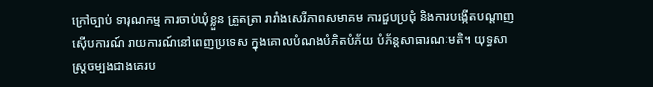ក្រៅច្បាប់ ទារុណកម្ម ការចាប់ឃុំខ្លួន ត្រួតត្រា រារាំងសេរីភាពសមាគម ការជួបប្រជុំ និងការបង្កើតបណ្ដាញស៊ើបការណ៍ រាយការណ៍នៅពេញប្រទេស ក្នុងគោលបំណងបំភិតបំភ័យ បំភ័ន្តសាធារណៈមតិ។ យុទ្ធសាស្ត្រចម្បងជាងគេរប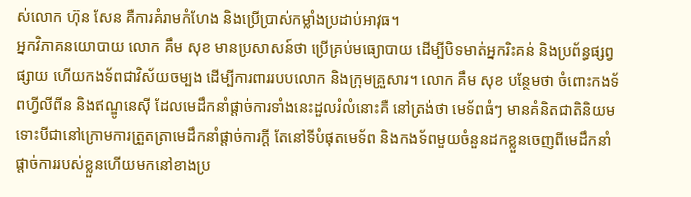ស់លោក ហ៊ុន សែន គឺការគំរាមកំហែង និងប្រើប្រាស់កម្លាំងប្រដាប់អាវុធ។
អ្នកវិភាគនយោបាយ លោក គឹម សុខ មានប្រសាសន៍ថា ប្រើគ្រប់មធ្យោបាយ ដើម្បីបិទមាត់អ្នករិះគន់ និងប្រព័ន្ធផ្សព្វផ្សាយ ហើយកងទ័ពជាវិស័យចម្បង ដើម្បីការពាររបបលោក និងក្រុមគ្រួសារ។ លោក គឹម សុខ បន្ថែមថា ចំពោះកងទ័ពហ្វីលីពីន និងឥណ្ឌូនេស៊ី ដែលមេដឹកនាំផ្ដាច់ការទាំងនេះដួលរំលំនោះគឺ នៅត្រង់ថា មេទ័ពធំៗ មានគំនិតជាតិនិយម ទោះបីជានៅក្រោមការត្រួតត្រាមេដឹកនាំផ្ដាច់ការក្ដី តែនៅទីបំផុតមេទ័ព និងកងទ័ពមួយចំនួនដកខ្លួនចេញពីមេដឹកនាំផ្ដាច់ការរបស់ខ្លួនហើយមកនៅខាងប្រ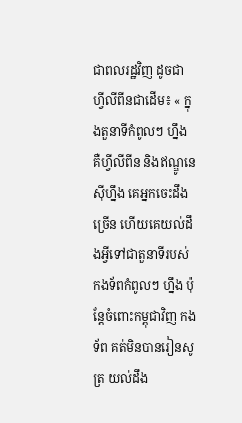ជាពលរដ្ឋវិញ ដូចជា ហ្វីលីពីនជាដើម៖ « ក្នុងតួនាទីកំពូលៗ ហ្នឹង គឺហ្វីលីពីន និងឥណ្ឌូនេស៊ីហ្នឹង គេអ្នកចេះដឹងច្រើន ហើយគេយល់ដឹងអ្វីទៅជាតួនាទីរបស់កងទ័ពកំពូលៗ ហ្នឹង ប៉ុន្តែចំពោះកម្ពុជាវិញ កងទ័ព គត់មិនបានរៀនសូត្រ យល់ដឹង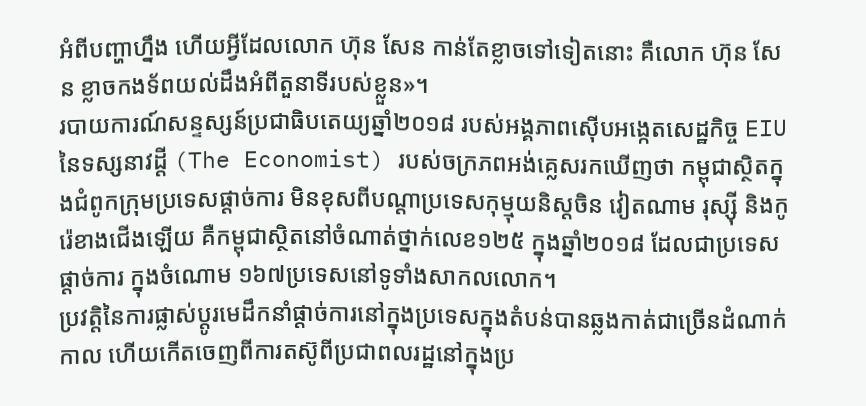អំពីបញ្ហាហ្នឹង ហើយអ្វីដែលលោក ហ៊ុន សែន កាន់តែខ្លាចទៅទៀតនោះ គឺលោក ហ៊ុន សែន ខ្លាចកងទ័ពយល់ដឹងអំពីតួនាទីរបស់ខ្លួន»។
របាយការណ៍សន្ទស្សន៍ប្រជាធិបតេយ្យឆ្នាំ២០១៨ របស់អង្គភាពស៊ើបអង្កេតសេដ្ឋកិច្ច EIU នៃទស្សនាវដ្ដី (The Economist) របស់ចក្រភពអង់គ្លេសរកឃើញថា កម្ពុជាស្ថិតក្នុងជំពូកក្រុមប្រទេសផ្ដាច់ការ មិនខុសពីបណ្ដាប្រទេសកុម្មុយនិស្តចិន វៀតណាម រុស្ស៊ី និងកូរ៉េខាងជើងឡើយ គឺកម្ពុជាស្ថិតនៅចំណាត់ថ្នាក់លេខ១២៥ ក្នុងឆ្នាំ២០១៨ ដែលជាប្រទេសផ្ដាច់ការ ក្នុងចំណោម ១៦៧ប្រទេសនៅទូទាំងសាកលលោក។
ប្រវត្តិនៃការផ្លាស់ប្ដូរមេដឹកនាំផ្ដាច់ការនៅក្នុងប្រទេសក្នុងតំបន់បានឆ្លងកាត់ជាច្រើនដំណាក់កាល ហើយកើតចេញពីការតស៊ូពីប្រជាពលរដ្ឋនៅក្នុងប្រ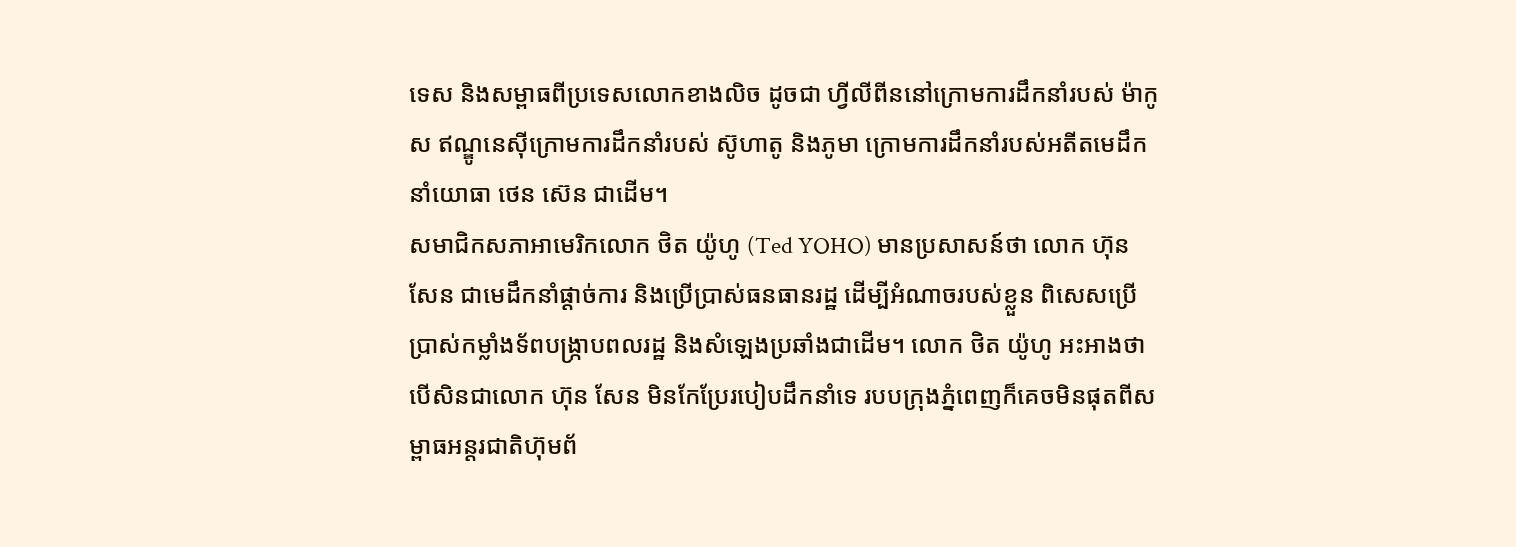ទេស និងសម្ពាធពីប្រទេសលោកខាងលិច ដូចជា ហ្វីលីពីននៅក្រោមការដឹកនាំរបស់ ម៉ាកូស ឥណ្ឌូនេស៊ីក្រោមការដឹកនាំរបស់ ស៊ូហាតូ និងភូមា ក្រោមការដឹកនាំរបស់អតីតមេដឹកនាំយោធា ថេន ស៊េន ជាដើម។
សមាជិកសភាអាមេរិកលោក ថិត យ៉ូហូ (Ted YOHO) មានប្រសាសន៍ថា លោក ហ៊ុន សែន ជាមេដឹកនាំផ្ដាច់ការ និងប្រើប្រាស់ធនធានរដ្ឋ ដើម្បីអំណាចរបស់ខ្លួន ពិសេសប្រើប្រាស់កម្លាំងទ័ពបង្ក្រាបពលរដ្ឋ និងសំឡេងប្រឆាំងជាដើម។ លោក ថិត យ៉ូហូ អះអាងថា បើសិនជាលោក ហ៊ុន សែន មិនកែប្រែរបៀបដឹកនាំទេ របបក្រុងភ្នំពេញក៏គេចមិនផុតពីសម្ពាធអន្តរជាតិហ៊ុមព័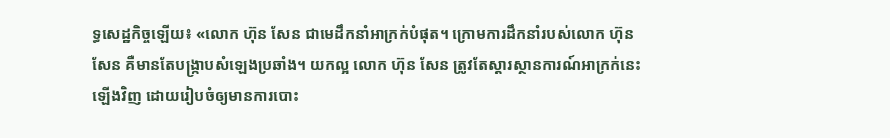ទ្ធសេដ្ឋកិច្ចឡើយ៖ «លោក ហ៊ុន សែន ជាមេដឹកនាំអាក្រក់បំផុត។ ក្រោមការដឹកនាំរបស់លោក ហ៊ុន សែន គឺមានតែបង្ក្រាបសំឡេងប្រឆាំង។ យកល្អ លោក ហ៊ុន សែន ត្រូវតែស្ដារស្ថានការណ៍អាក្រក់នេះឡើងវិញ ដោយរៀបចំឲ្យមានការបោះ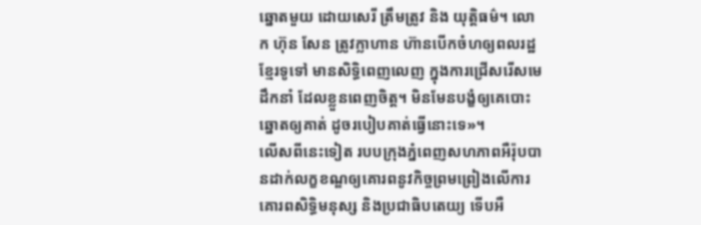ឆ្នោតមួយ ដោយសេរី ត្រឹមត្រូវ និង យុត្តិធម៌។ លោក ហ៊ុន សែន ត្រូវក្លាហាន ហ៊ានបើកចំហឲ្យពលរដ្ឋខ្មែរទូទៅ មានសិទ្ធិពេញលេញ ក្នុងការជ្រើសរើសមេដឹកនាំ ដែលខ្លួនពេញចិត្ត។ មិនមែនបង្ខំឲ្យគេបោះឆ្នោតឲ្យគាត់ ដូចរបៀបគាត់ធ្វើនោះទេ»។
លើសពីនេះទៀត របបក្រុងភ្នំពេញសហភាពអឺរ៉ុបបានដាក់លក្ខខណ្ឌឲ្យគោរពនូវកិច្ចព្រមព្រៀងលើការគោរពសិទ្ធិមនុស្ស និងប្រជាធិបតេយ្យ ទើបអឺ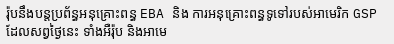រ៉ុបនឹងបន្តប្រព័ន្ធអនុគ្រោះពន្ធ EBA និង ការអនុគ្រោះពន្ធទូទៅរបស់អាមេរិក GSP ដែលសព្វថ្ងៃនេះ ទាំងអឺរ៉ុប និងអាមេ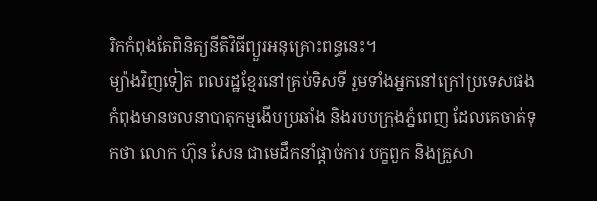រិកកំពុងតែពិនិត្យនីតិវិធីព្យួរអនុគ្រោះពន្ធនេះ។
ម្យ៉ាងវិញទៀត ពលរដ្ឋខ្មែរនៅគ្រប់ទិសទី រួមទាំងអ្នកនៅក្រៅប្រទេសផង កំពុងមានចលនាបាតុកម្មងើបប្រឆាំង និងរបបក្រុងភ្នំពេញ ដែលគេចាត់ទុកថា លោក ហ៊ុន សែន ជាមេដឹកនាំផ្ដាច់ការ បក្ខពួក និងគ្រួសា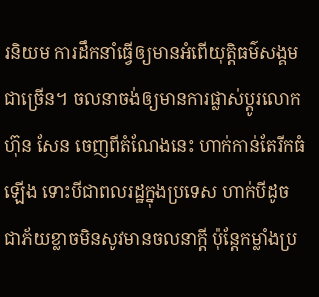រនិយម ការដឹកនាំធ្វើឲ្យមានអំពើយុត្តិធម៌សង្គមជាច្រើន។ ចលនាចង់ឲ្យមានការផ្លាស់ប្ដូរលោក ហ៊ុន សែន ចេញពីតំណែងនេះ ហាក់កាន់តែរីកធំឡើង ទោះបីជាពលរដ្ឋក្នុងប្រទេស ហាក់បីដូចជាភ័យខ្លាចមិនសូវមានចលនាក្ដី ប៉ុន្តែកម្លាំងប្រ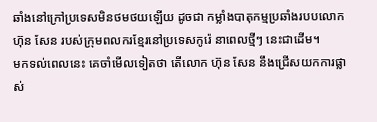ឆាំងនៅក្រៅប្រទេសមិនថមថយឡើយ ដូចជា កម្លាំងបាតុកម្មប្រឆាំងរបបលោក ហ៊ុន សែន របស់ក្រុមពលករខ្មែរនៅប្រទេសកូរ៉េ នាពេលថ្មីៗ នេះជាដើម។
មកទល់ពេលនេះ គេចាំមើលទៀតថា តើលោក ហ៊ុន សែន នឹងជ្រើសយកការផ្លាស់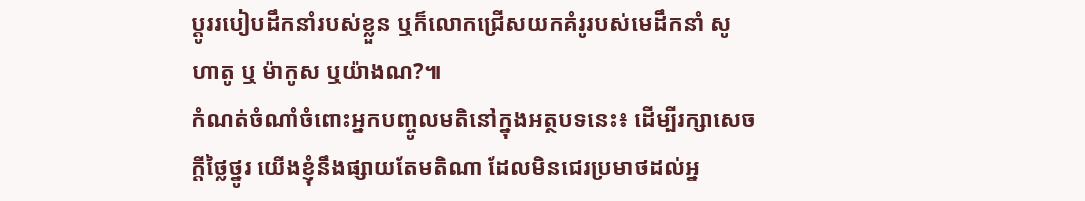ប្ដូររបៀបដឹកនាំរបស់ខ្លួន ឬក៏លោកជ្រើសយកគំរូរបស់មេដឹកនាំ សូហាតូ ឬ ម៉ាកូស ឬយ៉ាងណ?៕
កំណត់ចំណាំចំពោះអ្នកបញ្ចូលមតិនៅក្នុងអត្ថបទនេះ៖ ដើម្បីរក្សាសេចក្ដីថ្លៃថ្នូរ យើងខ្ញុំនឹងផ្សាយតែមតិណា ដែលមិនជេរប្រមាថដល់អ្ន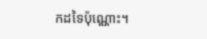កដទៃប៉ុណ្ណោះ។